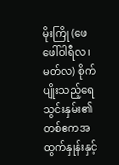မိုးကြို (ဖေဖေါ်ဝါရီလ၊ မတ်လ) စိုက်ပျိုးသည့်ရေသွင်းနှမ်း၏ တစ်ဧကအထွက်နှုန်းနှင့်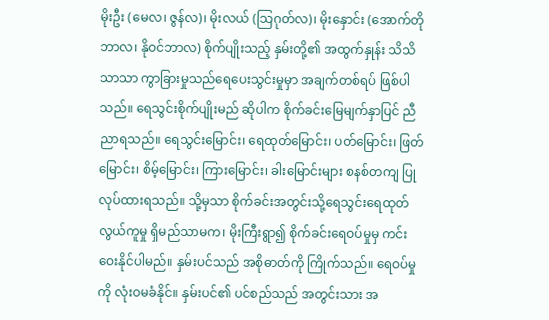မိုးဦး (မေလ၊ ဇွန်လ)၊ မိုးလယ် (သြဂုတ်လ)၊ မိုးနှောင်း (အောက်တိုဘာလ၊ နိုဝင်ဘာလ) စိုက်ပျိုးသည့် နှမ်းတို့၏ အထွက်နှုန်း သိသိသာသာ ကွာခြားမှုသည်ရေပေးသွင်းမှုမှာ အချက်တစ်ရပ် ဖြစ်ပါသည်။ ရေသွင်းစိုက်ပျိုးမည် ဆိုပါက စိုက်ခင်းမြေမျက်နှာပြင် ညီညာရသည်။ ရေသွင်းမြောင်း၊ ရေထုတ်မြောင်း၊ ပတ်မြောင်း၊ ဖြတ်မြောင်း၊ စိမ့်မြောင်း၊ ကြားမြောင်း၊ ခါးမြောင်းများ စနစ်တကျ ပြုလုပ်ထားရသည်။ သို့မှသာ စိုက်ခင်းအတွင်းသို့ရေသွင်းရေထုတ် လွယ်ကူမှု ရှိမည်သာမက၊ မိုးကြီးရွာ၍ စိုက်ခင်းရေဝပ်မှုမှ ကင်းဝေးနိုင်ပါမည်။ နှမ်းပင်သည် အစိုဓာတ်ကို ကြိုက်သည်။ ရေဝပ်မှုကို လုံးဝမခံနိုင်။ နှမ်းပင်၏ ပင်စည်သည် အတွင်းသား အ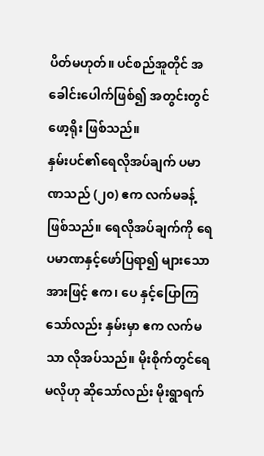ပိတ်မဟုတ်။ ပင်စည်အူတိုင် အခေါင်းပေါက်ဖြစ်၍ အတွင်းတွင်ဖော့ရိုး ဖြစ်သည်။
နှမ်းပင်၏ရေလိုအပ်ချက် ပမာဏသည် (၂၀) ဧက လက်မခန့် ဖြစ်သည်။ ရေလိုအပ်ချက်ကို ရေပမာဏနှင့်ဖော်ပြရာ၍ များသောအားဖြင့် ဧက၊ ပေ နှင့်ပြောကြသော်လည်း နှမ်းမှာ ဧက လက်မ သာ လိုအပ်သည်။ မိုးစိုက်တွင်ရေမလိုဟု ဆိုသော်လည်း မိုးရွာရက်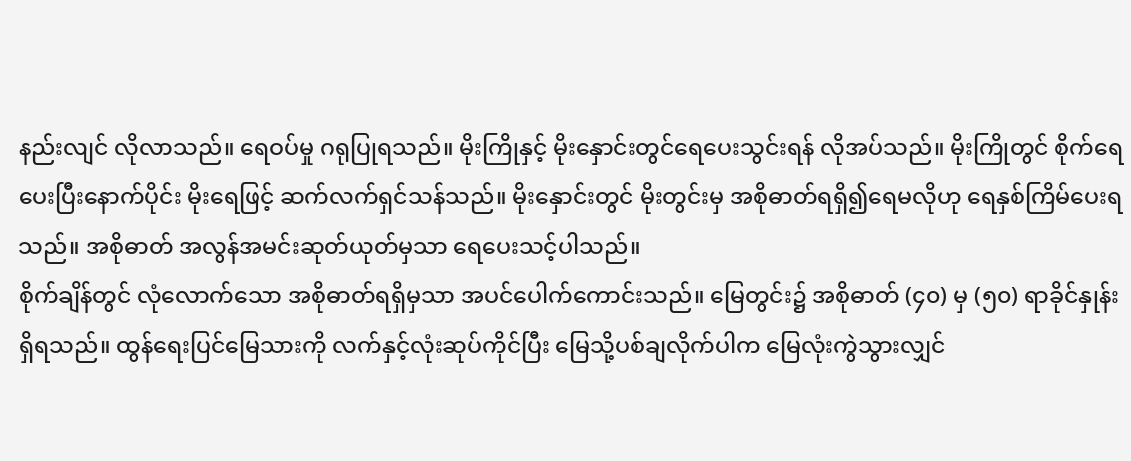နည်းလျင် လိုလာသည်။ ရေဝပ်မှု ဂရုပြုရသည်။ မိုးကြိုနှင့် မိုးနှောင်းတွင်ရေပေးသွင်းရန် လိုအပ်သည်။ မိုးကြိုတွင် စိုက်ရေပေးပြီးနောက်ပိုင်း မိုးရေဖြင့် ဆက်လက်ရှင်သန်သည်။ မိုးနှောင်းတွင် မိုးတွင်းမှ အစိုဓာတ်ရရှိ၍ရေမလိုဟု ရေနှစ်ကြိမ်ပေးရသည်။ အစိုဓာတ် အလွန်အမင်းဆုတ်ယုတ်မှသာ ရေပေးသင့်ပါသည်။
စိုက်ချိန်တွင် လုံလောက်သော အစိုဓာတ်ရရှိမှသာ အပင်ပေါက်ကောင်းသည်။ မြေတွင်း၌ အစိုဓာတ် (၄၀) မှ (၅၀) ရာခိုင်နှုန်း ရှိရသည်။ ထွန်ရေးပြင်မြေသားကို လက်နှင့်လုံးဆုပ်ကိုင်ပြီး မြေသို့ပစ်ချလိုက်ပါက မြေလုံးကွဲသွားလျှင်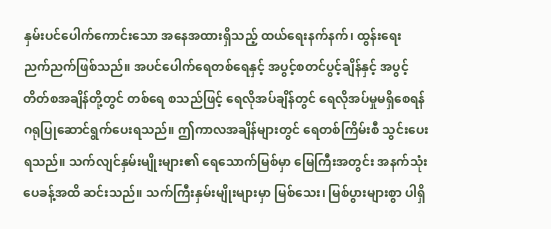နှမ်းပင်ပေါက်ကောင်းသော အနေအထားရှိသည့် ထယ်ရေးနက်နက်၊ ထွန်းရေး ညက်ညက်ဖြစ်သည်။ အပင်ပေါက်ရေတစ်ရေနှင့် အပွင့်စတင်ပွင့်ချိန်နှင့် အပွင့်တိတ်စအချိန်တို့တွင် တစ်ရေ စသည်ဖြင့် ရေလိုအပ်ချိန်တွင် ရေလိုအပ်မှုမရှိစေရန် ဂရုပြုဆောင်ရွက်ပေးရသည်။ ဤကာလအချိန်များတွင် ရေတစ်ကြိမ်းစီ သွင်းပေးရသည်။ သက်လျင်နှမ်းမျိုးများ၏ ရေသောက်မြစ်မှာ မြေကြီးအတွင်း အနက်သုံးပေခန့်အထိ ဆင်းသည်။ သက်ကြီးနှမ်းမျိုးများမှာ မြစ်သေး၊ မြစ်ပွားများစွာ ပါရှိ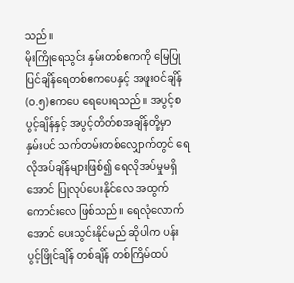သည်။
မိုးကြိုရေသွင်း နှမ်းတစ်ဧကကို မြေပြုပြင်ချိန်ရေတစ်ဧကပေနှင့် အဖူးဝင်ချိန် (ဝ.၅)ဧကပေ ရေပေးရသည်။ အပွင့်စပွင့်ချိန်နှင့် အပွင့်တိတ်စအချိန်တို့မှာ နှမ်းပင် သက်တမ်းတစ်လျှောက်တွင် ရေလိုအပ်ချိန်များဖြစ်၍ ရေလိုအပ်မှုမရှိအောင် ပြုလုပ်ပေးနိုင်လေ အထွက်ကောင်းလေ ဖြစ်သည်။ ရေလုံလောက်အောင် ပေးသွင်းနိုင်မည် ဆိုပါက ပန်းပွင့်ဖြိုင်ချိန် တစ်ချိန် တစ်ကြိမ်ထပ်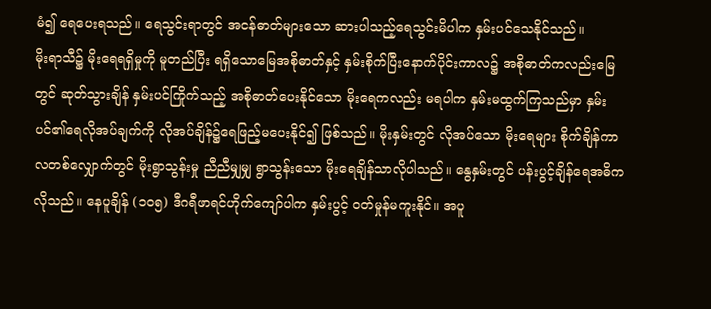မံ၍ ရေပေးရသည်။ ရေသွင်းရာတွင် အငန်ဓာတ်များသော ဆားပါသည့်ရေသွင်းမိပါက နှမ်းပင်သေနိုင်သည်။
မိုးရာသီ၌ မိုးရေရရှိမှုကို မူတည်ပြီး ရရှိသောမြေအစိုဓာတ်နှင့် နှမ်းစိုက်ပြီးနောက်ပိုင်းကာလ၌ အစိုဓာတ်ကလည်းမြေတွင် ဆုတ်သွားချိန် နှမ်းပင်ကြိုက်သည့် အစိုဓာတ်ပေးနိုင်သော မိုးရေကလည်း မရပါက နှမ်းမထွက်ကြသည်မှာ နှမ်းပင်၏ရေလိုအပ်ချက်ကို လိုအပ်ချိန်၌ရေဖြည့်မပေးနိုင်၍ ဖြစ်သည်။ မိုးနှမ်းတွင် လိုအပ်သော မိုးရေများ စိုက်ချိန်ကာလတစ်လျှောက်တွင် မိုးရွာသွန်းမှု ညီညီမျှမျှ ရွာသွန်းသော မိုးရေချိန်သာလိုပါသည်။ နွေနှမ်းတွင် ပန်းပွင့်ချိန်ရေအဓိကလိုသည်။ နေပူချိန် (၁၀၅) ဒီဂရီဖာရင်ဟိုက်ကျော်ပါက နှမ်းပွင့် ဝတ်မှုန်မကူးနိုင်။ အပူ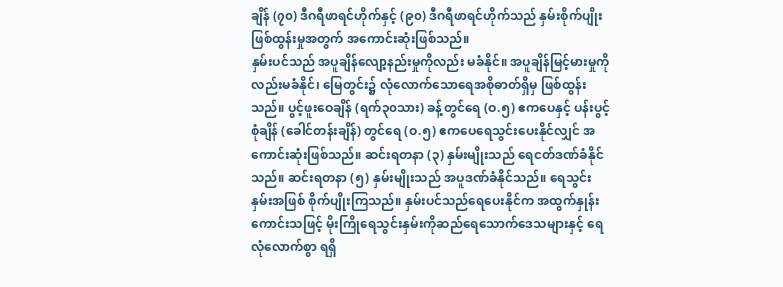ချိန် (၇၀) ဒီဂရီဖာရင်ဟိုက်နှင့် (၉၀) ဒီဂရီဖာရင်ဟိုက်သည် နှမ်းစိုက်ပျိုးဖြစ်ထွန်းမှုအတွက် အကောင်းဆုံးဖြစ်သည်။
နှမ်းပင်သည် အပူချိန်လျော့နည်းမှုကိုလည်း မခံနိုင်။ အပူချိန်မြင့်မားမှုကိုလည်းမခံနိုင်၊ မြေတွင်း၌ လုံလောက်သောရေအစိုဓာတ်ရှိမှ ဖြစ်ထွန်းသည်။ ပွင့်ဖူးဝေချိန် (ရက်၃၀သား) ခန့်တွင်ရေ (ဝ.၅) ဧကပေနှင့် ပန်းပွင့်စုံချိန် (ခေါင်တန်းချိန်) တွင်ရေ (ဝ.၅) ဧကပေရေသွင်းပေးနိုင်လျှင် အကောင်းဆုံးဖြစ်သည်။ ဆင်းရတနာ (၃) နှမ်းမျိုးသည် ရေငတ်ဒဏ်ခံနိုင်သည်။ ဆင်းရတနာ (၅) နှမ်းမျိုးသည် အပူဒဏ်ခံနိုင်သည်။ ရေသွင်းနှမ်းအဖြစ် စိုက်ပျိုးကြသည်။ နှမ်းပင်သည်ရေပေးနိုင်က အထွက်နှုန်းကောင်းသဖြင့် မိုးကြိုရေသွင်းနှမ်းကိုဆည်ရေသောက်ဒေသများနှင့် ရေလုံလောက်စွာ ရရှိ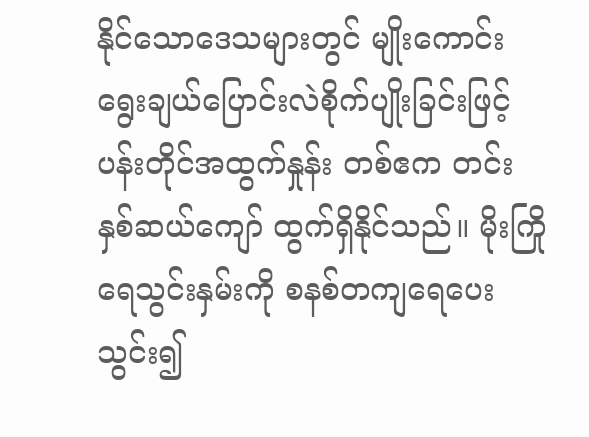နိုင်သောဒေသများတွင် မျိုးကောင်းရွေးချယ်ပြောင်းလဲစိုက်ပျိုးခြင်းဖြင့် ပန်းတိုင်အထွက်နှုန်း တစ်ဧက တင်းနှစ်ဆယ်ကျော် ထွက်ရှိနိုင်သည်။ မိုးကြိုရေသွင်းနှမ်းကို စနစ်တကျရေပေးသွင်း၍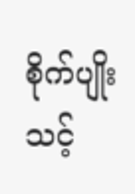စိုက်ပျိုးသင့်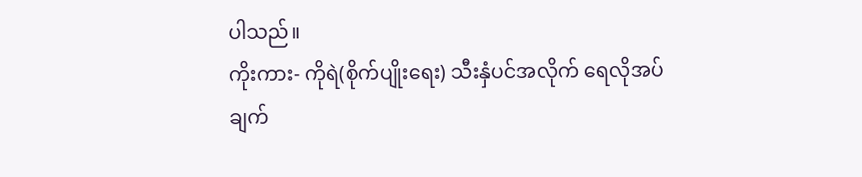ပါသည်။
ကိုးကား- ကိုရဲ(စိုက်ပျိုးရေး) သီးနှံပင်အလိုက် ရေလိုအပ်ချက်